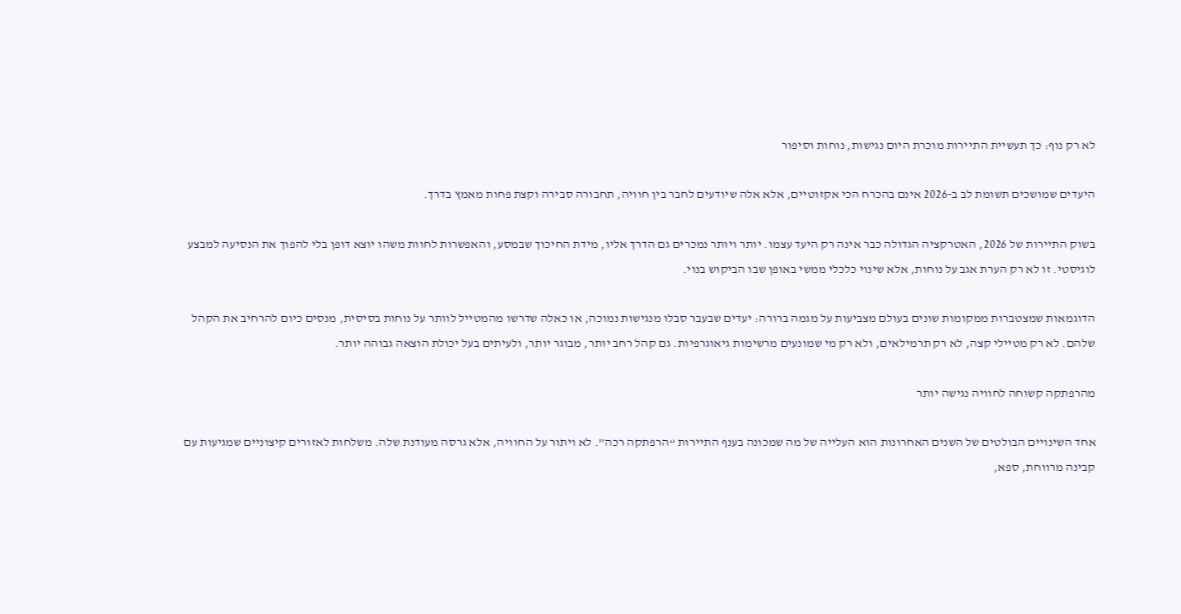לא רק נוף: כך תעשיית התיירות מוכרת היום נגישות, נוחות וסיפור

היעדים שמושכים תשומת לב ב-2026 אינם בהכרח הכי אקזוטיים, אלא אלה שיודעים לחבר בין חוויה, תחבורה סבירה וקצת פחות מאמץ בדרך.

בשוק התיירות של 2026, האטרקציה הגדולה כבר אינה רק היעד עצמו. יותר ויותר נמכרים גם הדרך אליו, מידת החיכוך שבמסע, והאפשרות לחוות משהו יוצא דופן בלי להפוך את הנסיעה למבצע לוגיסטי. זו לא רק הערת אגב על נוחות, אלא שינוי כלכלי ממשי באופן שבו הביקוש בנוי.

הדוגמאות שמצטברות ממקומות שונים בעולם מצביעות על מגמה ברורה: יעדים שבעבר סבלו מנגישות נמוכה, או כאלה שדרשו מהמטייל לוותר על נוחות בסיסית, מנסים כיום להרחיב את הקהל שלהם. לא רק מטיילי קצה, לא רק תרמילאים, ולא רק מי שמונעים מרשימות גיאוגרפיות. גם קהל רחב יותר, מבוגר יותר, ולעיתים בעל יכולת הוצאה גבוהה יותר.

מהרפתקה קשוחה לחוויה נגישה יותר

אחד השינויים הבולטים של השנים האחרונות הוא העלייה של מה שמכונה בענף התיירות “הרפתקה רכה”. לא ויתור על החוויה, אלא גרסה מעודנת שלה. משלחות לאזורים קיצוניים שמגיעות עם קבינה מרווחת, ספא,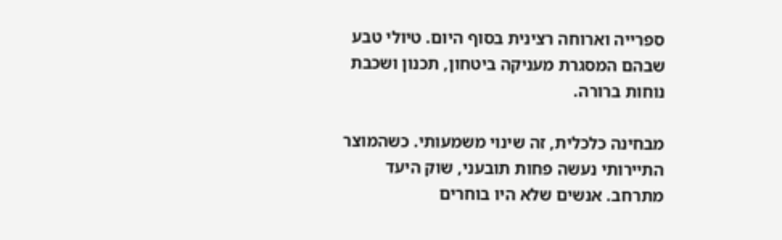ספרייה וארוחה רצינית בסוף היום. טיולי טבע שבהם המסגרת מעניקה ביטחון, תכנון ושכבת נוחות ברורה.

מבחינה כלכלית, זה שינוי משמעותי. כשהמוצר התיירותי נעשה פחות תובעני, שוק היעד מתרחב. אנשים שלא היו בוחרים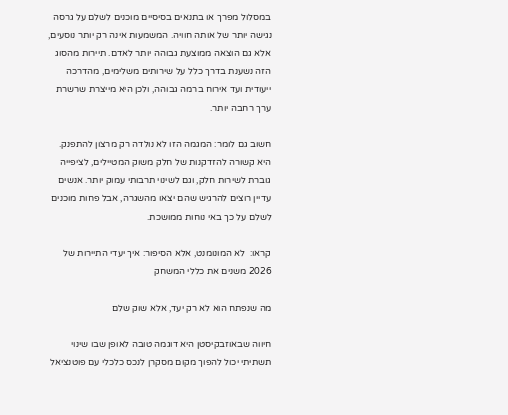במסלול מפרך או בתנאים בסיסיים מוכנים לשלם על גרסה נגישה יותר של אותה חוויה. המשמעות אינה רק יותר נוסעים, אלא גם הוצאה ממוצעת גבוהה יותר לאדם. תיירות מהסוג הזה נשענת בדרך כלל על שירותים משלימים, מהדרכה ייעודית ועד אירוח ברמה גבוהה, ולכן היא מייצרת שרשרת ערך רחבה יותר.

חשוב גם לומר: המגמה הזו לא נולדה רק מרצון להתפנק. היא קשורה להזדקנות של חלק משוק המטיילים, לציפייה גוברת לשירות חלק, וגם לשינוי תרבותי עמוק יותר. אנשים עדיין רוצים להרגיש שהם יצאו מהשגרה, אבל פחות מוכנים לשלם על כך באי נוחות ממושכת.

קראו:  לא המונומנט, אלא הסיפור: איך יעדי התיירות של 2026 משנים את כללי המשחק

מה שנפתח הוא לא רק יעד, אלא שוק שלם

חיווה שבאוזבקיסטן היא דוגמה טובה לאופן שבו שינוי תשתיתי יכול להפוך מקום מסקרן לנכס כלכלי עם פוטנציאל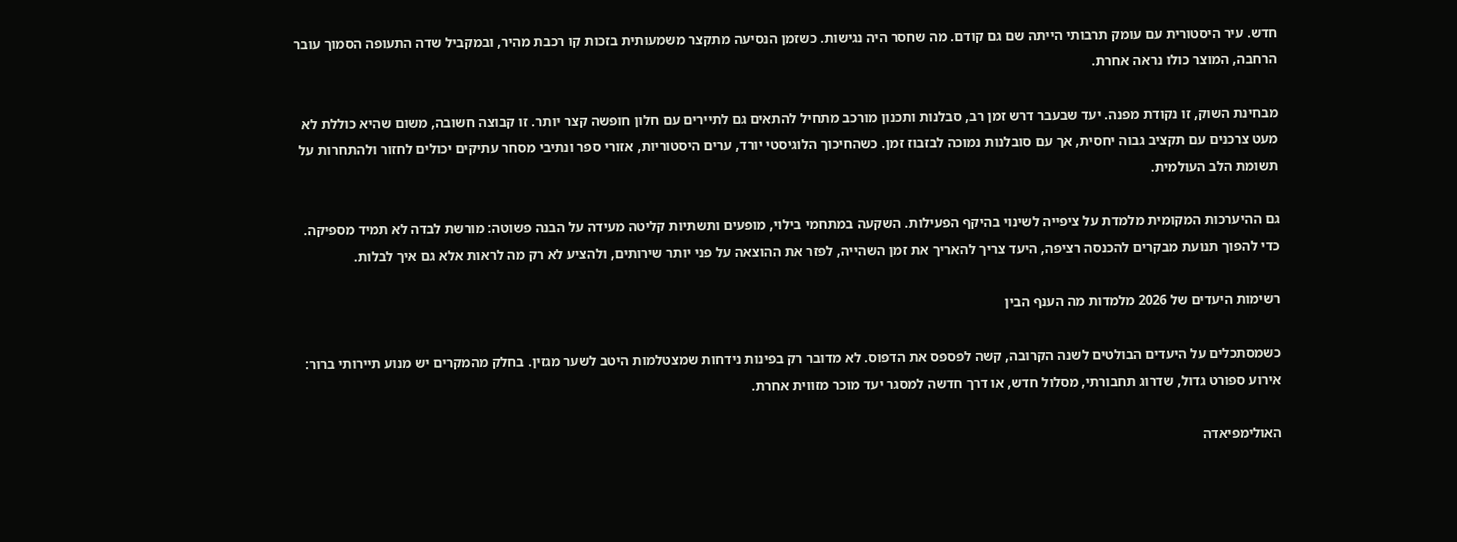חדש. עיר היסטורית עם עומק תרבותי הייתה שם גם קודם. מה שחסר היה נגישות. כשזמן הנסיעה מתקצר משמעותית בזכות קו רכבת מהיר, ובמקביל שדה התעופה הסמוך עובר הרחבה, המוצר כולו נראה אחרת.

מבחינת השוק, זו נקודת מפנה. יעד שבעבר דרש זמן רב, סבלנות ותכנון מורכב מתחיל להתאים גם לתיירים עם חלון חופשה קצר יותר. זו קבוצה חשובה, משום שהיא כוללת לא מעט צרכנים עם תקציב גבוה יחסית, אך עם סובלנות נמוכה לבזבוז זמן. כשהחיכוך הלוגיסטי יורד, ערים היסטוריות, אזורי ספר ונתיבי מסחר עתיקים יכולים לחזור ולהתחרות על תשומת הלב העולמית.

גם ההיערכות המקומית מלמדת על ציפייה לשינוי בהיקף הפעילות. השקעה במתחמי בילוי, מופעים ותשתיות קליטה מעידה על הבנה פשוטה: מורשת לבדה לא תמיד מספיקה. כדי להפוך תנועת מבקרים להכנסה רציפה, היעד צריך להאריך את זמן השהייה, לפזר את ההוצאה על פני יותר שירותים, ולהציע לא רק מה לראות אלא גם איך לבלות.

רשימות היעדים של 2026 מלמדות מה הענף הבין

כשמסתכלים על היעדים הבולטים לשנה הקרובה, קשה לפספס את הדפוס. לא מדובר רק בפינות נידחות שמצטלמות היטב לשער מגזין. בחלק מהמקרים יש מנוע תיירותי ברור: אירוע ספורט גדול, שדרוג תחבורתי, מסלול חדש, או דרך חדשה למסגר יעד מוכר מזווית אחרת.

האולימפיאדה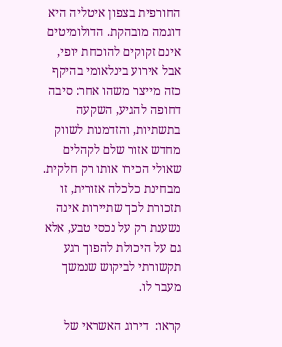החורפית בצפון איטליה היא דוגמה מובהקת. הדולומיטים אינם זקוקים להוכחת יופי, אבל אירוע בינלאומי בהיקף כזה מייצר משהו אחר: סיבה דחופה להגיע, השקעה בתשתיות, והזדמנות לשווק מחדש אזור שלם לקהלים שאולי הכירו אותו רק חלקית. מבחינת כלכלה אזורית, זו תזכורת לכך שתיירות אינה נשענת רק על נכסי טבע, אלא גם על היכולת להפוך רגע תקשורתי לביקוש שנמשך מעבר לו.

קראו:  דירוג האשראי של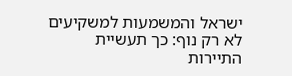ישראל והמשמעות למשקיעים
לא רק נוף: כך תעשיית התיירות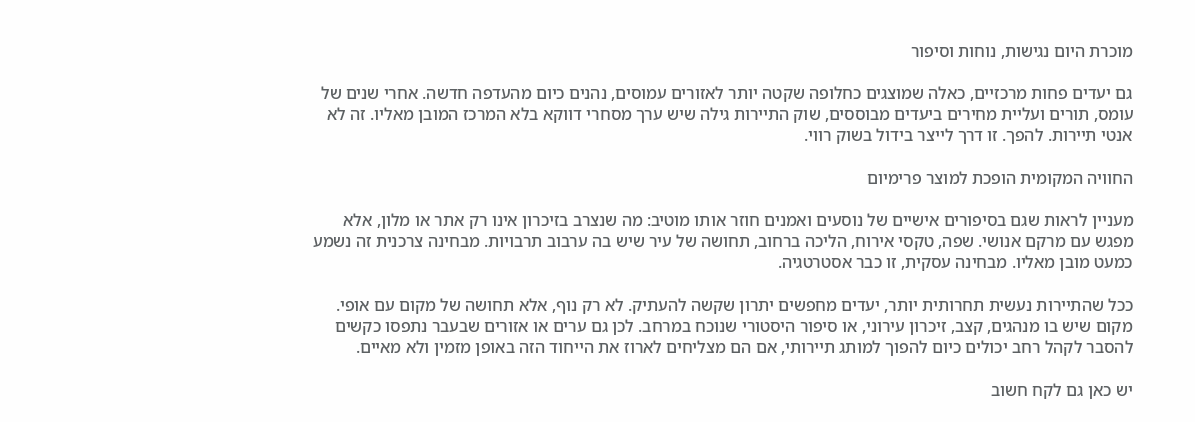מוכרת היום נגישות, נוחות וסיפור

גם יעדים פחות מרכזיים, כאלה שמוצגים כחלופה שקטה יותר לאזורים עמוסים, נהנים כיום מהעדפה חדשה. אחרי שנים של עומס, תורים ועליית מחירים ביעדים מבוססים, שוק התיירות גילה שיש ערך מסחרי דווקא בלא המרכז המובן מאליו. זה לא אנטי תיירות. להפך. זו דרך לייצר בידול בשוק רווי.

החוויה המקומית הופכת למוצר פרימיום

מעניין לראות שגם בסיפורים אישיים של נוסעים ואמנים חוזר אותו מוטיב: מה שנצרב בזיכרון אינו רק אתר או מלון, אלא מפגש עם מרקם אנושי. שפה, טקסי אירוח, הליכה ברחוב, תחושה של עיר שיש בה ערבוב תרבויות. מבחינה צרכנית זה נשמע כמעט מובן מאליו. מבחינה עסקית, זו כבר אסטרטגיה.

ככל שהתיירות נעשית תחרותית יותר, יעדים מחפשים יתרון שקשה להעתיק. לא רק נוף, אלא תחושה של מקום עם אופי. מקום שיש בו מנהגים, קצב, זיכרון עירוני, או סיפור היסטורי שנוכח במרחב. לכן גם ערים או אזורים שבעבר נתפסו כקשים להסבר לקהל רחב יכולים כיום להפוך למותג תיירותי, אם הם מצליחים לארוז את הייחוד הזה באופן מזמין ולא מאיים.

יש כאן גם לקח חשוב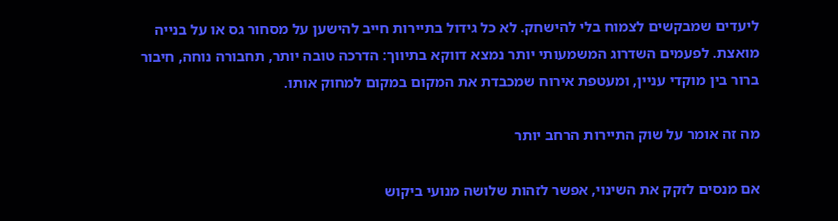ליעדים שמבקשים לצמוח בלי להישחק. לא כל גידול בתיירות חייב להישען על מסחור גס או על בנייה מואצת. לפעמים השדרוג המשמעותי יותר נמצא דווקא בתיווך: הדרכה טובה יותר, תחבורה נוחה, חיבור ברור בין מוקדי עניין, ומעטפת אירוח שמכבדת את המקום במקום למחוק אותו.

מה זה אומר על שוק התיירות הרחב יותר

אם מנסים לזקק את השינוי, אפשר לזהות שלושה מנועי ביקוש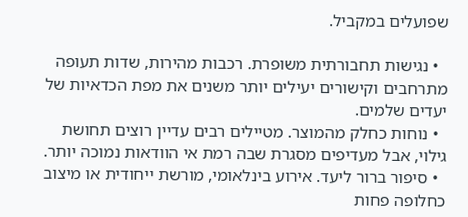שפועלים במקביל.

  • נגישות תחבורתית משופרת. רכבות מהירות, שדות תעופה מתרחבים וקישורים יעילים יותר משנים את מפת הכדאיות של יעדים שלמים.
  • נוחות כחלק מהמוצר. מטיילים רבים עדיין רוצים תחושת גילוי, אבל מעדיפים מסגרת שבה רמת אי הוודאות נמוכה יותר.
  • סיפור ברור ליעד. אירוע בינלאומי, מורשת ייחודית או מיצוב כחלופה פחות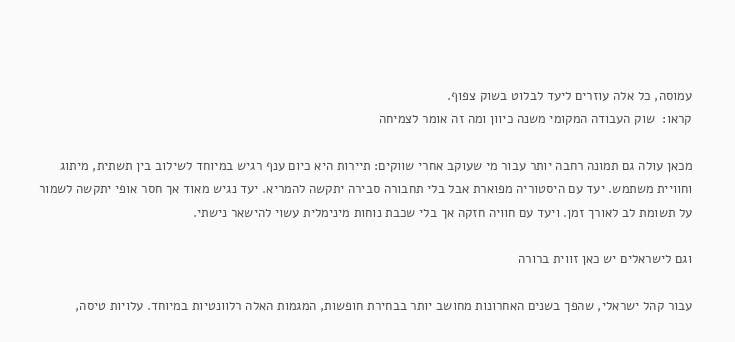עמוסה, כל אלה עוזרים ליעד לבלוט בשוק צפוף.
קראו:  שוק העבודה המקומי משנה כיוון ומה זה אומר לצמיחה

מכאן עולה גם תמונה רחבה יותר עבור מי שעוקב אחרי שווקים: תיירות היא כיום ענף רגיש במיוחד לשילוב בין תשתית, מיתוג וחוויית משתמש. יעד עם היסטוריה מפוארת אבל בלי תחבורה סבירה יתקשה להמריא. יעד נגיש מאוד אך חסר אופי יתקשה לשמור על תשומת לב לאורך זמן. ויעד עם חוויה חזקה אך בלי שכבת נוחות מינימלית עשוי להישאר נישתי.

וגם לישראלים יש כאן זווית ברורה

עבור קהל ישראלי, שהפך בשנים האחרונות מחושב יותר בבחירת חופשות, המגמות האלה רלוונטיות במיוחד. עלויות טיסה,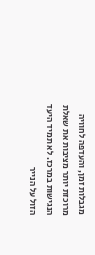מגבלות זמן, והעדפה לחוויה מרוכזת יותר מציבות את שאלת הנגישות במרכז. לא תמיד היעד הזול על הנייר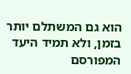הוא גם המשתלם יותר בזמן, ולא תמיד היעד המפורסם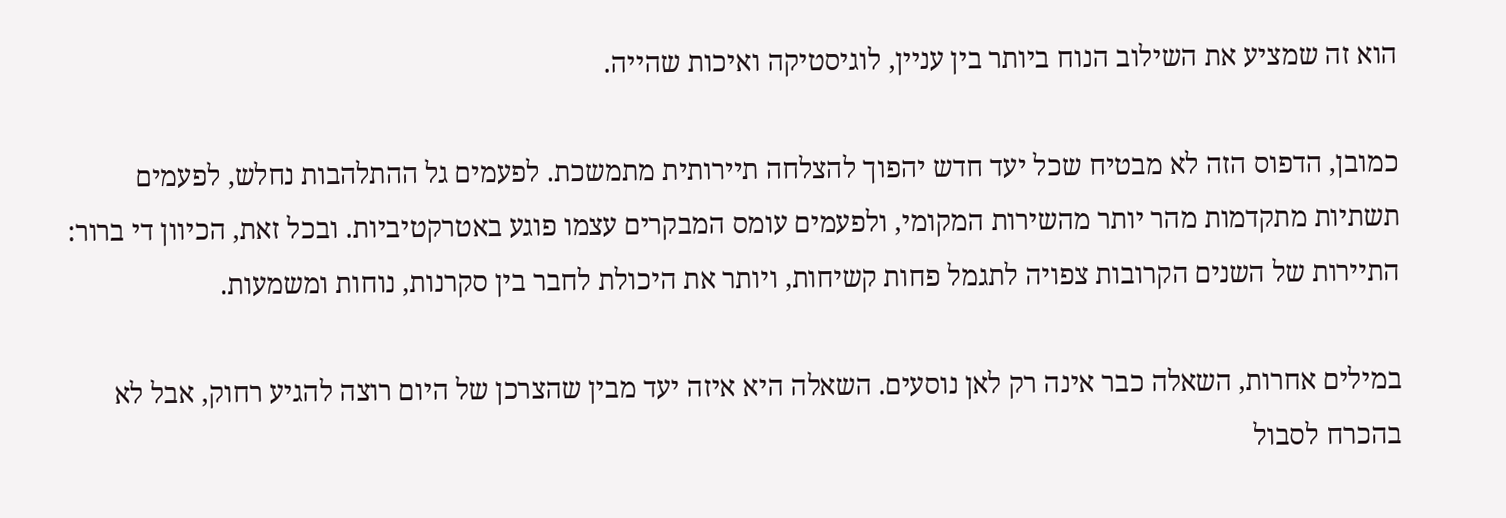הוא זה שמציע את השילוב הנוח ביותר בין עניין, לוגיסטיקה ואיכות שהייה.

כמובן, הדפוס הזה לא מבטיח שכל יעד חדש יהפוך להצלחה תיירותית מתמשכת. לפעמים גל ההתלהבות נחלש, לפעמים תשתיות מתקדמות מהר יותר מהשירות המקומי, ולפעמים עומס המבקרים עצמו פוגע באטרקטיביות. ובכל זאת, הכיוון די ברור: התיירות של השנים הקרובות צפויה לתגמל פחות קשיחות, ויותר את היכולת לחבר בין סקרנות, נוחות ומשמעות.

במילים אחרות, השאלה כבר אינה רק לאן נוסעים. השאלה היא איזה יעד מבין שהצרכן של היום רוצה להגיע רחוק, אבל לא בהכרח לסבול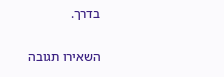בדרך.

השאירו תגובה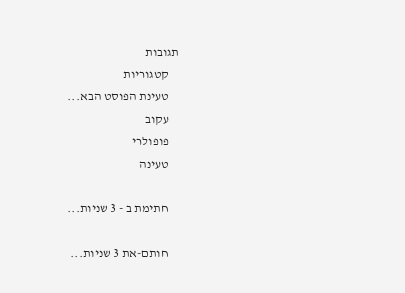תגובות
    קטגוריות
    טעינת הפוסט הבא...
    עקוב
    פופולרי
    טעינה

    חתימת ב - 3 שניות...

    חותם-את 3 שניות...